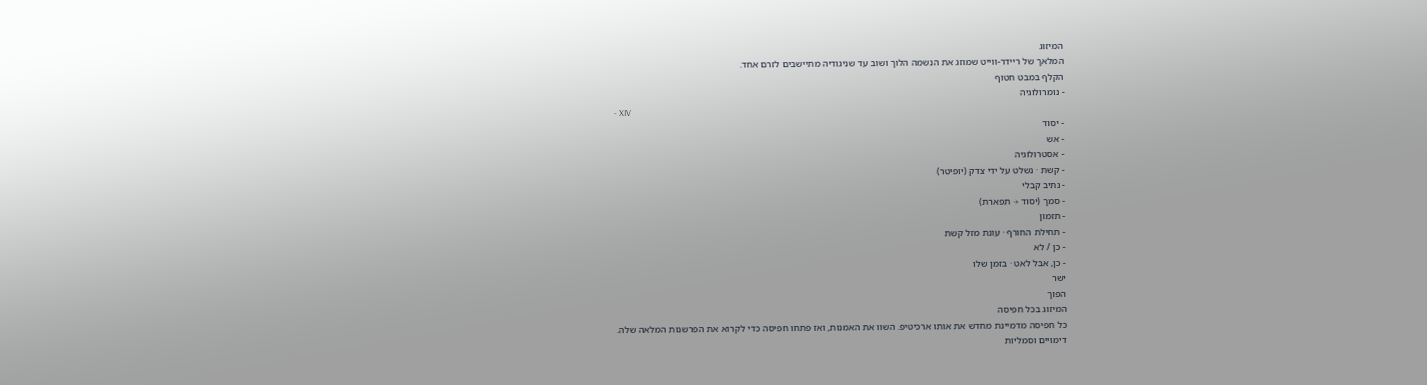המיזוג
המלאך של ריידר-ווייט שמוזג את הנשמה הלוך ושוב עד שניגודיה מתיישבים לזרם אחד.
הקלף במבט חטוף
- נומרולוגיה
- XIV
- יסוד
- אש
- אסטרולוגיה
- קשת · נשלט על ידי צדק (יופיטר)
- נתיב קבלי
- סמך (יסוד → תפארת)
- תזמון
- תחילת החורף · עונת מזל קשת
- כן / לא
- כן, אבל לאט · בזמן שלו
ישר
הפוך
המיזוג בכל חפיסה
כל חפיסה מדמיינת מחדש את אותו ארכיטיפ. השוו את האמנות, ואז פתחו חפיסה כדי לקרוא את הפרשנות המלאה שלה.
דימויים וסמליות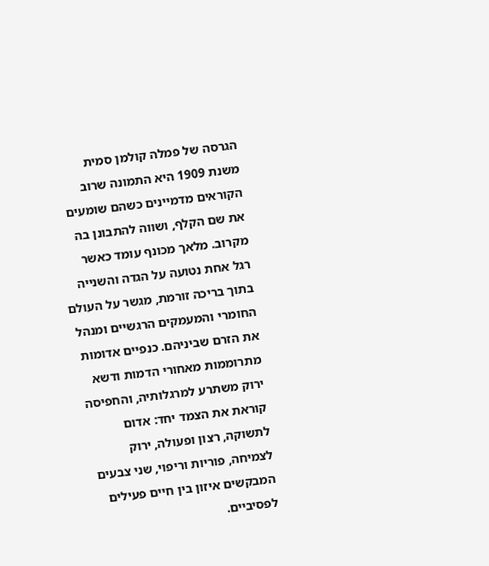הגרסה של פמלה קולמן סמית משנת 1909 היא התמונה שרוב הקוראים מדמיינים כשהם שומעים את שם הקלף, ושווה להתבונן בה מקרוב. מלאך מכונף עומד כאשר רגל אחת נטועה על הגדה והשנייה בתוך בריכה זורמת, מגשר על העולם החומרי והמעמקים הרגשיים ומנהל את הזרם שביניהם. כנפיים אדומות מתרוממות מאחורי הדמות ודשא ירוק משתרע למרגלותיה, והחפיסה קוראת את הצמד יחד: אדום לתשוקה, רצון ופעולה, ירוק לצמיחה, פוריות וריפוי, שני צבעים המבקשים איזון בין חיים פעילים לפסיביים.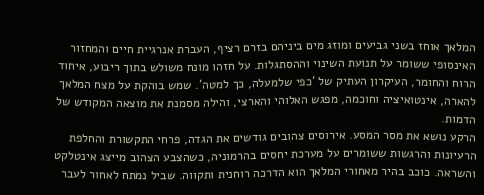המלאך אוחז בשני גביעים ומוזג מים ביניהם בזרם רציף, העברת אנרגיית חיים והמחזור האינסופי ששומר על תנועת השינוי וההסתגלות. על חזהו מונח משולש בתוך ריבוע, איחוד הרוח והחומר, העיקרון העתיק של 'כפי שלמעלה, כך למטה'. שמש בוהקת על מצח המלאך להארה, אינטואיציה וחוכמה, מפגש האלוהי והארצי, והילה מסמנת את מוצאה המקודש של הדמות.
הרקע נושא את מסר המסע. אירוסים צהובים גודשים את הגדה, פרחי התקשורת והחלפת הרעיונות והרגשות ששומרים על מערכת יחסים בהרמוניה, כשהצבע הצהוב מייצג אינטלקט והשראה. כוכב בהיר מאחורי המלאך הוא הדרכה רוחנית ותקווה. שביל נמתח לאחור לעבר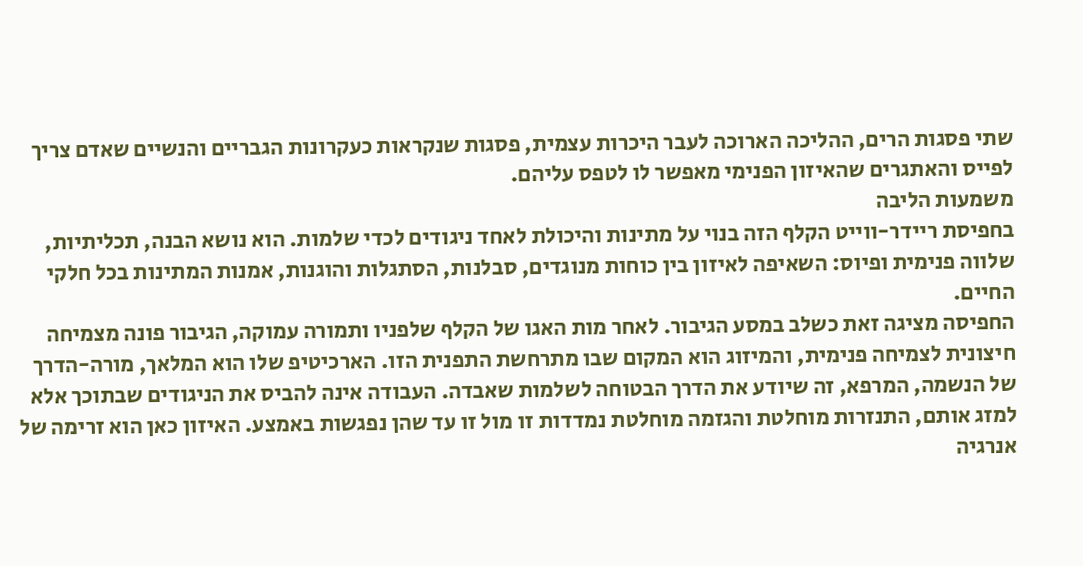שתי פסגות הרים, ההליכה הארוכה לעבר היכרות עצמית, פסגות שנקראות כעקרונות הגבריים והנשיים שאדם צריך לפייס והאתגרים שהאיזון הפנימי מאפשר לו לטפס עליהם.
משמעות הליבה
בחפיסת ריידר-ווייט הקלף הזה בנוי על מתינות והיכולת לאחד ניגודים לכדי שלמות. הוא נושא הבנה, תכליתיות, שלווה פנימית ופיוס: השאיפה לאיזון בין כוחות מנוגדים, סבלנות, הסתגלות והוגנות, אמנות המתינות בכל חלקי החיים.
החפיסה מציגה זאת כשלב במסע הגיבור. לאחר מות האגו של הקלף שלפניו ותמורה עמוקה, הגיבור פונה מצמיחה חיצונית לצמיחה פנימית, והמיזוג הוא המקום שבו מתרחשת התפנית הזו. הארכיטיפ שלו הוא המלאך, מורה-הדרך של הנשמה, המרפא, זה שיודע את הדרך הבטוחה לשלמות שאבדה. העבודה אינה להביס את הניגודים שבתוכך אלא למזג אותם, התנזרות מוחלטת והגזמה מוחלטת נמדדות זו מול זו עד שהן נפגשות באמצע. האיזון כאן הוא זרימה של אנרגיה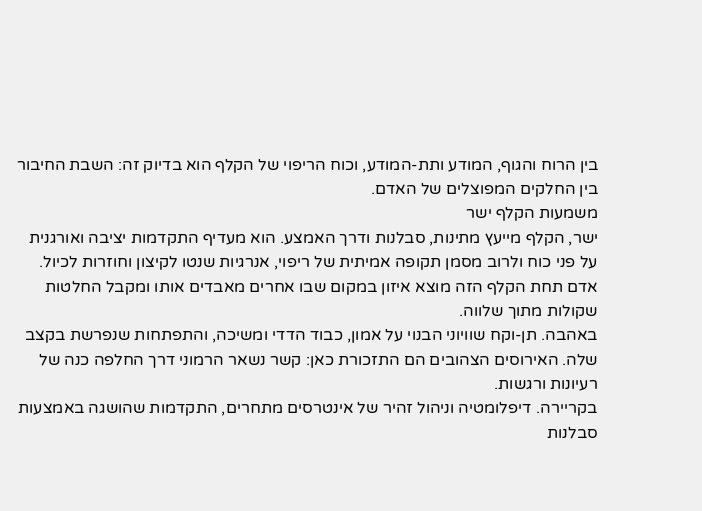בין הרוח והגוף, המודע ותת-המודע, וכוח הריפוי של הקלף הוא בדיוק זה: השבת החיבור בין החלקים המפוצלים של האדם.
משמעות הקלף ישר
ישר, הקלף מייעץ מתינות, סבלנות ודרך האמצע. הוא מעדיף התקדמות יציבה ואורגנית על פני כוח ולרוב מסמן תקופה אמיתית של ריפוי, אנרגיות שנטו לקיצון וחוזרות לכיול. אדם תחת הקלף הזה מוצא איזון במקום שבו אחרים מאבדים אותו ומקבל החלטות שקולות מתוך שלווה.
באהבה. תן-וקח שוויוני הבנוי על אמון, כבוד הדדי ומשיכה, והתפתחות שנפרשת בקצב שלה. האירוסים הצהובים הם התזכורת כאן: קשר נשאר הרמוני דרך החלפה כנה של רעיונות ורגשות.
בקריירה. דיפלומטיה וניהול זהיר של אינטרסים מתחרים, התקדמות שהושגה באמצעות סבלנות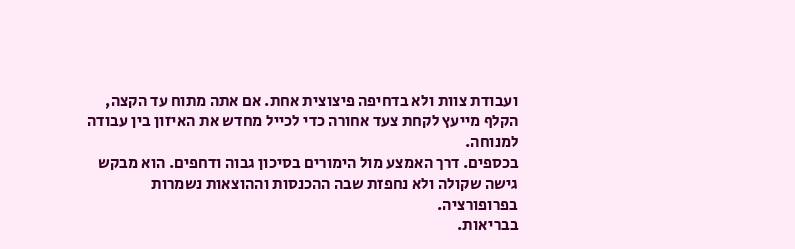ועבודת צוות ולא בדחיפה פיצוצית אחת. אם אתה מתוח עד הקצה, הקלף מייעץ לקחת צעד אחורה כדי לכייל מחדש את האיזון בין עבודה למנוחה.
בכספים. דרך האמצע מול הימורים בסיכון גבוה ודחפים. הוא מבקש גישה שקולה ולא נחפזת שבה ההכנסות וההוצאות נשמרות בפרופורציה.
בבריאות.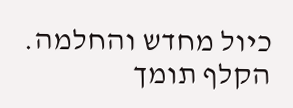כיול מחדש והחלמה. הקלף תומך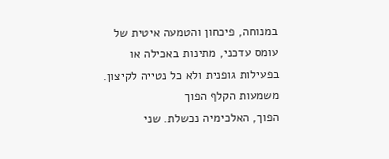במנוחה, פיכחון והטמעה איטית של עומס עדכני, מתינות באכילה או בפעילות גופנית ולא כל נטייה לקיצון.
משמעות הקלף הפוך
הפוך, האלכימיה נכשלת. שני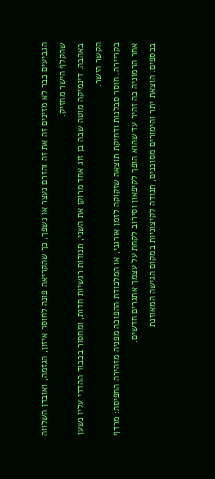הגביעים כבר לא מזינים זה את זה והזרם נעצר או נשפך, כך שהקריאה פונה לחוסר איזון, הגזמה, ואובדן השלווה שהקלף הישר מחזיק.
באהבה. דינמיקה מוטה שבה בן זוג אחד מרוקן את השני, תנודות רגשיות חדות, ומחסור בכבוד ההדדי עליו נשען הקשר הישר.
בקריירה. חוסר סבלנות ודחיקת תוצאה שזקוקה לזמן אורגני, או המלכודת ההפוכה מפניה מזהירה החפיסה: מרדף אחר הרמוניה כה זהיר עד שהוא הופך לקיפאון וסירוב לקחת על עצמך אתגרים חדשים.
בכספים. הוצאת יתר והימורים מסוכנים, תנודה לקיצוניות במקום הגישה המאוזנת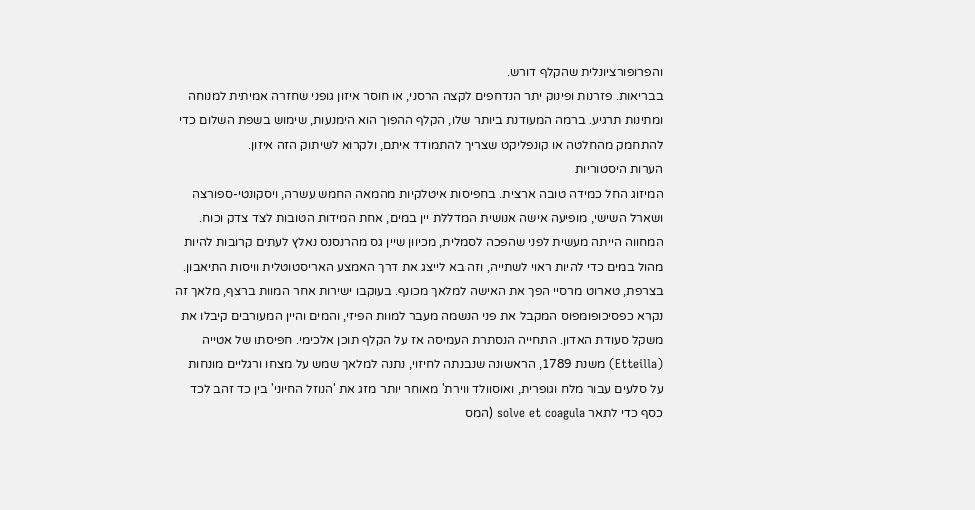והפרופורציונלית שהקלף דורש.
בבריאות. פזרנות ופינוק יתר הנדחפים לקצה הרסני, או חוסר איזון גופני שחזרה אמיתית למנוחה ומתינות תרגיע. ברמה המעודנת ביותר שלו, הקלף ההפוך הוא הימנעות, שימוש בשפת השלום כדי להתחמק מהחלטה או קונפליקט שצריך להתמודד איתם, ולקרוא לשיתוק הזה איזון.
הערות היסטוריות
המיזוג החל כמידה טובה ארצית. בחפיסות איטלקיות מהמאה החמש עשרה, ויסקונטי-ספורצה ושארל השישי, מופיעה אישה אנושית המדללת יין במים, אחת המידות הטובות לצד צדק וכוח. המחווה הייתה מעשית לפני שהפכה לסמלית, מכיוון שיין גס מהרנסנס נאלץ לעתים קרובות להיות מהול במים כדי להיות ראוי לשתייה, וזה בא לייצג את דרך האמצע האריסטוטלית וויסות התיאבון.
בצרפת, טארוט מרסיי הפך את האישה למלאך מכונף. בעוקבו ישירות אחר המוות ברצף, מלאך זה נקרא כפסיכופומפוס המקבל את פני הנשמה מעבר למוות הפיזי, והמים והיין המעורבים קיבלו את משקל סעודת האדון. התחייה הנסתרת העמיסה אז על הקלף תוכן אלכימי. חפיסתו של אטייה (Etteilla) משנת 1789, הראשונה שנבנתה לחיזוי, נתנה למלאך שמש על מצחו ורגליים מונחות על סלעים עבור מלח וגופרית, ואוסוולד ווירת' מאוחר יותר מזג את 'הנוזל החיוני' בין כד זהב לכד כסף כדי לתאר solve et coagula (המס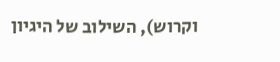וקרוש), השילוב של היגיון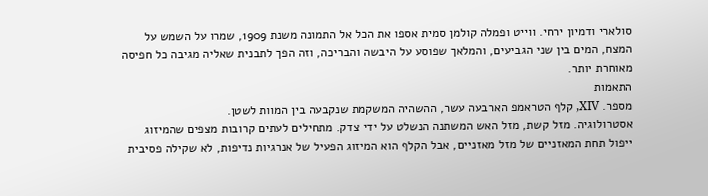סולארי ודמיון ירחי. ווייט ופמלה קולמן סמית אספו את הכל אל התמונה משנת 1909, שמרו על השמש על המצח, המים בין שני הגביעים, והמלאך שפוסע על היבשה והבריכה, וזה הפך לתבנית שאליה מגיבה כל חפיסה מאוחרת יותר.
התאמות
מספר. XIV, קלף הטראמפ הארבעה עשר, ההשהיה המשקמת שנקבעה בין המוות לשטן.
אסטרולוגיה. מזל קשת, מזל האש המשתנה הנשלט על ידי צדק. מתחילים לעתים קרובות מצפים שהמיזוג ייפול תחת המאזניים של מזל מאזניים, אבל הקלף הוא המיזוג הפעיל של אנרגיות נדיפות, לא שקילה פסיבית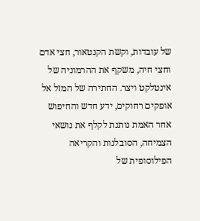של עובדות, וקשת הקנטאור, חצי אדם וחצי חיה, משקף את ההרמוניה של אינטלקט ויצר. החתירה של המזל אל אופקים רחוקים, ידע חדש והחיפוש אחר האמת נותנת לקלף את נושאי הצמיחה, הסובלנות והקריאה הפילוסופית של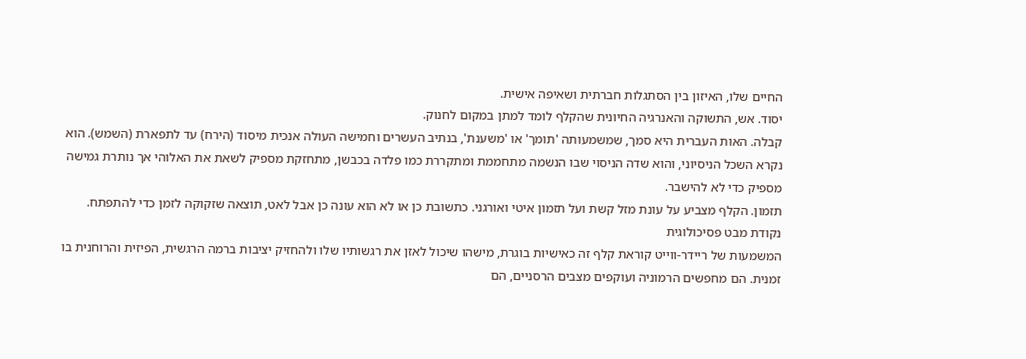החיים שלו, האיזון בין הסתגלות חברתית ושאיפה אישית.
יסוד. אש, התשוקה והאנרגיה החיונית שהקלף לומד למתן במקום לחנוק.
קבלה. האות העברית היא סמך, שמשמעותה 'תומך' או 'משענת', בנתיב העשרים וחמישה העולה אנכית מיסוד (הירח) עד לתפארת (השמש). הוא נקרא השכל הניסיוני, והוא שדה הניסוי שבו הנשמה מתחממת ומתקררת כמו פלדה בכבשן, מתחזקת מספיק לשאת את האלוהי אך נותרת גמישה מספיק כדי לא להישבר.
תזמון. הקלף מצביע על עונת מזל קשת ועל תזמון איטי ואורגני. כתשובת כן או לא הוא עונה כן אבל לאט, תוצאה שזקוקה לזמן כדי להתפתח.
נקודת מבט פסיכולוגית
המשמעות של ריידר-ווייט קוראת קלף זה כאישיות בוגרת, מישהו שיכול לאזן את רגשותיו שלו ולהחזיק יציבות ברמה הרגשית, הפיזית והרוחנית בו זמנית. הם מחפשים הרמוניה ועוקפים מצבים הרסניים, הם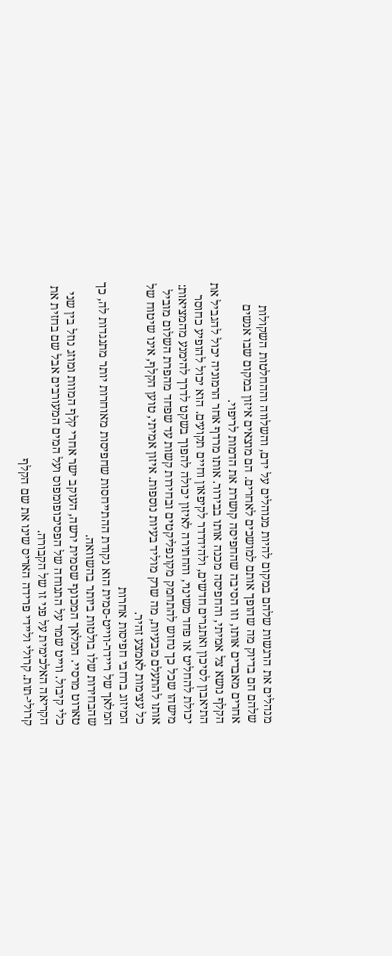מנהלים את הרגשות שלהם במקום להיות מנוהלים על ידם, והשלווה וההחלטות השקולות שלהם הם בדיוק מה שהופך אותם למושכים לאחרים. הם מוצאים איזון במקום שבו אנשים אחרים מאבדים אותו, וזו הסיבה שהחפיסה קושרת את הדמות לריפוי.
הקלף נושא צל אמיתי, והחפיסה מכנה אותו בבירור. אותו מרדף אחר הרמוניה יכול להגביל את התיאבון לסיכון ואתגרים חדשים, ולהידרדר לקיפאון וחיים תקועים. הוא יכול להופיע כחוסר יכולת להחליט או פחד משינוי, והחתירה לאיזון יכולה להפוך בשקט לדרך להימנע מהמציאות: מישהו שכל כך נחוש להתחמק מקונפליקטים ובחירות קשות עד שפחד מהפרת השלום מוביל אותו להתעלם מבעיות, מה שרק מוליד בעיות נוספות. איזון אמיתי, טוען הקלף, אינו שיטוח של כל עצימות לאמצע זהיר.
המיזוג ברחבי חפיסות אחרות
המלאך של ריידר-ווייט-סמית הוא נקודת ההתייחסות שחפיסות מאוחרות יותר מתנגדות לה, כך שהבחירות שלו בולטות ביותר בהשוואה.
טארוט מרסיי. המלאך המכונף שסמית ירשה, העוקב ישר אחרי קלף המוות ומוזג נוזל בין שני כלי קיבול. ווייט שמר על התנוחה של הפסיכופומפוס ועל המים המעורבים אבל שם בחזית את הקריאה האלכימית על פני זו של הקבורה.
קרולי-תות. קרולי וליידי פרידה האריס שינו את שם הקלף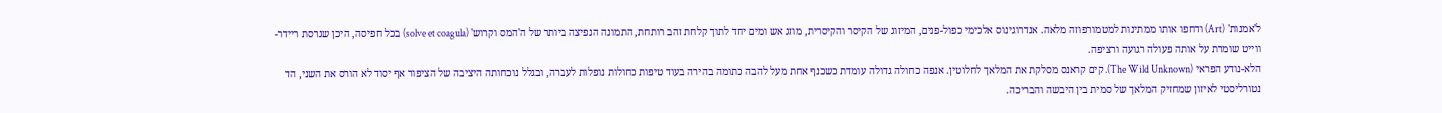ל'אמנות' (Art) ודחפו אותו ממתינות למטמורפוזה מלאה. אנדרוגינוס אלכימי כפול-פנים, המיזוג של הקיסר והקיסרית, מוזג אש ומים יחד לתוך קלחת זהב רותחת, התמונה הנפיצה ביותר של ה'המס וקרוש' (solve et coagula) בכל חפיסה, היכן שגרסת ריידר-ווייט שומרת על אותה פעולה רגועה ורציפה.
הלא-נודע הפראי (The Wild Unknown). קים קראנס מסלקת את המלאך לחלוטין. אנפה כחולה גדולה עומדת כשכנף אחת מעל להבה כתומה בהירה בעוד טיפות כחולות נופלות לעברה, ובגלל נוכחותה היציבה של הציפור אף יסוד לא הורס את השני, הד נטורליסטי לאיזון שמחזיק המלאך של סמית בין היבשה והבריכה.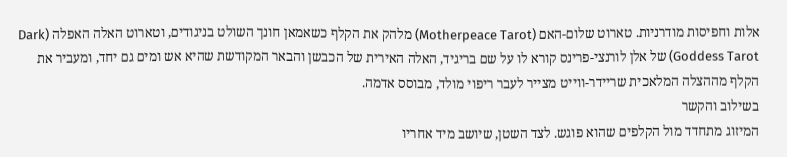אלות וחפיסות מודרניות. טארוט שלום-האם (Motherpeace Tarot) מלהק את הקלף כשאמאן חונך השולט בניגודים, וטארוט האלה האפלה (Dark Goddess Tarot) של אלן לורנצי-פרינס קורא לו על שם בריגיד, האלה האירית של הכבשן והבאר המקודשת שהיא אש ומים גם יחד, ומעביר את הקלף מההצלה המלאכית שריידר-ווייט מצייר לעבר ריפוי מולד, מבוסס אדמה.
בשילוב והקשר
המיזוג מתחדד מול הקלפים שהוא פוגש. לצד השטן, שיושב מיד אחריו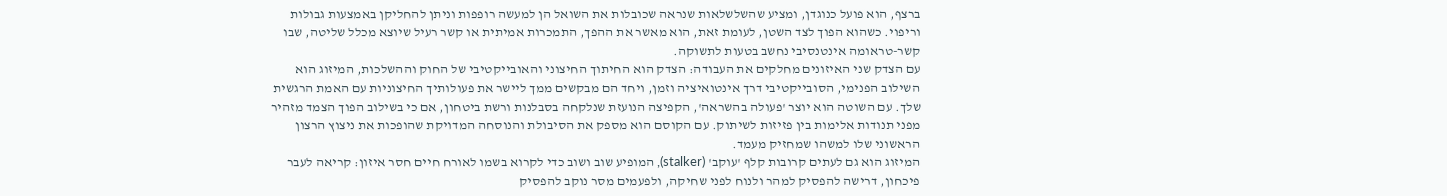ברצף, הוא פועל כנוגדן, ומציע שהשלשלאות שנראה שכובלות את השואל הן למעשה רופפות וניתן להחליקן באמצעות גבולות וריפוי. כשהוא הפוך לצד השטן, לעומת זאת, הוא מאשר את ההפך, התמכרות אמיתית או קשר רעיל שיוצא מכלל שליטה, שבו קשר-טראומה אינטנסיבי נחשב בטעות לתשוקה.
עם הצדק שני האיזונים מחלקים את העבודה: הצדק הוא החיתוך החיצוני והאובייקטיבי של החוק וההשלכות, המיזוג הוא השילוב הפנימי, הסובייקטיבי דרך אינטואיציה וזמן, ויחד הם מבקשים ממך ליישר את פעולותיך החיצוניות עם האמת הרגשית שלך. עם השוטה הוא יוצר 'פעולה בהשראה', הקפיצה הנועזת שנלקחה בסבלנות ורשת ביטחון, אם כי בשילוב הפוך הצמד מזהיר מפני תנודות אלימות בין פזיזות לשיתוק. עם הקוסם הוא מספק את הסיבולת והנוסחה המדויקת שהופכות את ניצוץ הרצון הראשוני שלו למשהו שמחזיק מעמד.
המיזוג הוא גם לעתים קרובות קלף 'עוקב' (stalker), המופיע שוב ושוב כדי לקרוא בשמו לאורח חיים חסר איזון: קריאה לעבר פיכחון, דרישה להפסיק למהר ולנוח לפני שחיקה, ולפעמים מסר נוקב להפסיק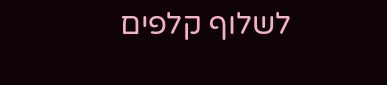לשלוף קלפים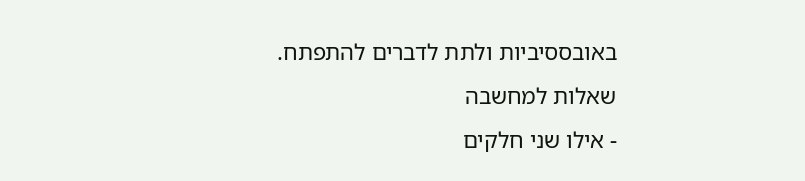באובססיביות ולתת לדברים להתפתח.
שאלות למחשבה
- אילו שני חלקים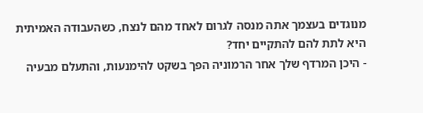מנוגדים בעצמך אתה מנסה לגרום לאחד מהם לנצח, כשהעבודה האמיתית היא לתת להם להתקיים יחד?
- היכן המרדף שלך אחר הרמוניה הפך בשקט להימנעות, והתעלם מבעיה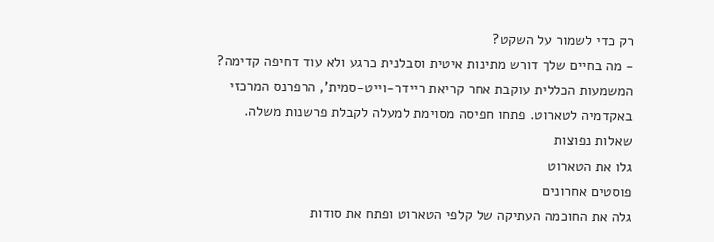רק כדי לשמור על השקט?
- מה בחיים שלך דורש מתינות איטית וסבלנית כרגע ולא עוד דחיפה קדימה?
המשמעות הכללית עוקבת אחר קריאת ריידר-וייט-סמית', הרפרנס המרכזי באקדמיה לטארוט. פתחו חפיסה מסוימת למעלה לקבלת פרשנות משלה.
שאלות נפוצות
גלו את הטארוט
פוסטים אחרונים
גלה את החוכמה העתיקה של קלפי הטארוט ופתח את סודות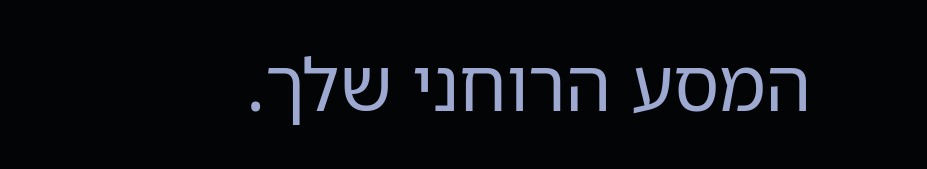המסע הרוחני שלך.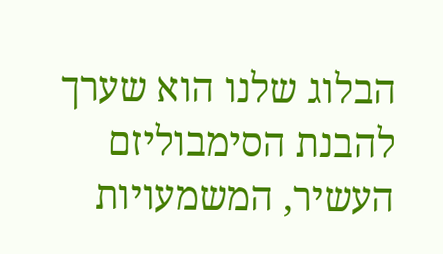הבלוג שלנו הוא שערך להבנת הסימבוליזם העשיר, המשמעויות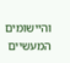והיישומים המעשיים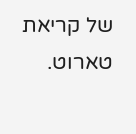של קריאת טארוט.